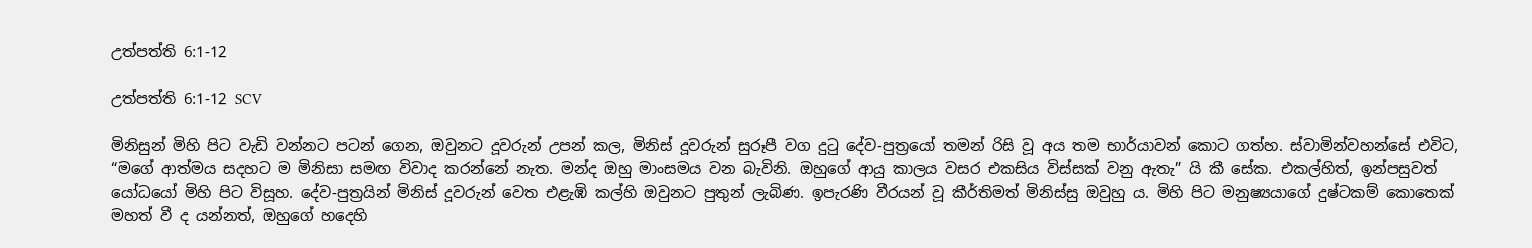උත්පත්ති 6:1-12

උත්පත්ති 6:1-12 SCV

මිනිසුන් මිහි පිට වැඩි වන්නට පටන් ගෙන, ඔවුනට දූවරුන් උපන් කල, මිනිස් දූවරුන් සුරූපී වග දුටු දේව-පුත්‍රයෝ තමන් රිසි වූ අය තම භාර්යාවන් කොට ගත්හ. ස්වාමින්වහන්සේ එවිට, “මගේ ආත්මය සදහට ම මිනිසා සමඟ විවාද කරන්නේ නැත. මන්ද ඔහු මාංසමය වන බැවිනි. ඔහුගේ ආයු කාලය වසර එකසිය විස්සක් වනු ඇතැ” යි කී සේක. එකල්හිත්, ඉන්පසුවත් යෝධයෝ මිහි පිට විසූහ. දේව-පුත්‍රයින් මිනිස් දූවරුන් වෙත එළැඹි කල්හි ඔවුනට පුතුන් ලැබිණ. ඉපැරණි වීරයන් වූ කීර්තිමත් මිනිස්සු ඔවුහු ය. මිහි පිට මනුෂ්‍යයාගේ දුෂ්ටකම් කොතෙක් මහත් වී ද යන්නත්, ඔහුගේ හදෙහි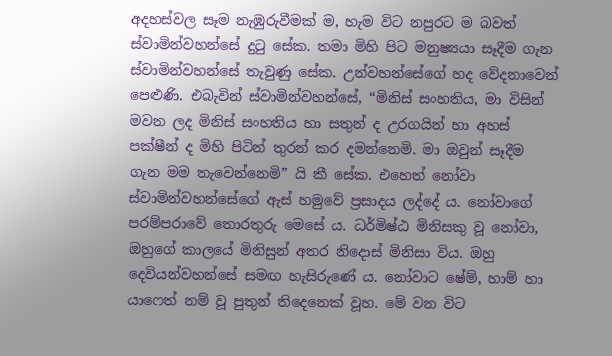අදහස්වල සෑම නැඹුරුවීමක් ම, හැම විට නපුරට ම බවත් ස්වාමින්වහන්සේ දුටු සේක. තමා මිහි පිට මනුෂ්‍යයා සෑදීම ගැන ස්වාමින්වහන්සේ තැවුණු සේක. උන්වහන්සේගේ හද වේදනාවෙන් පෙළුණි. එබැවින් ස්වාමින්වහන්සේ, “මිනිස් සංහතිය, මා විසින් මවන ලද මිනිස් සංහතිය හා සතුන් ද උරගයින් හා අහස් පක්ෂීන් ද මිහි පිටින් තුරන් කර දමන්නෙමි. මා ඔවුන් සෑදීම ගැන මම තැවෙන්නෙමි” යි කී සේක. එහෙත් නෝවා ස්වාමින්වහන්සේගේ ඇස් හමුවේ ප්‍රසාදය ලද්දේ ය. නෝවාගේ පරම්පරාවේ තොරතුරු මෙසේ ය. ධර්මිෂ්ඨ මිනිසකු වූ නෝවා, ඔහුගේ කාලයේ මිනිසුන් අතර නිදොස් මිනිසා විය. ඔහු දෙවියන්වහන්සේ සමඟ හැසිරුණේ ය. නෝවාට ෂේම්, හාම් හා යාෆෙත් නම් වූ පුතුන් තිදෙනෙක් වූහ. මේ වන විට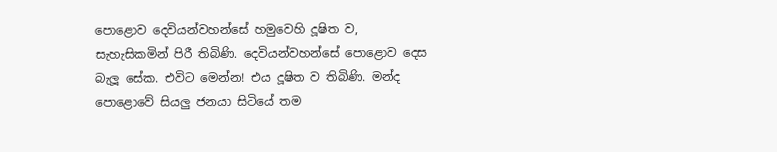පොළොව දෙවියන්වහන්සේ හමුවෙහි දූෂිත ව, සැහැසිකමින් පිරී තිබිණි. දෙවියන්වහන්සේ පොළොව දෙස බැලූ සේක. එවිට මෙන්න! එය දූෂිත ව තිබිණි. මන්ද පොළොවේ සියලු ජනයා සිටියේ තම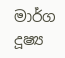මාර්ග දූෂ්‍ය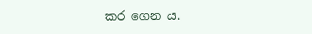කර ගෙන ය.